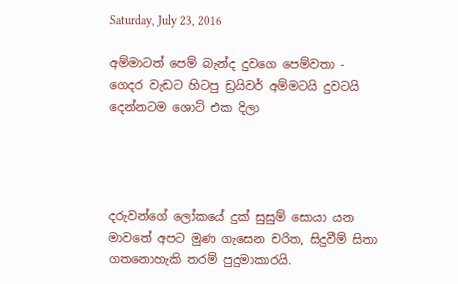Saturday, July 23, 2016

අම්මාටත් පෙම් බැන්ද දුවගෙ පෙම්වතා - ගෙදර වැඩට හිටපු ඩ්‍රයිවර් අම්මටයි දුවටයි දෙන්නටම ශොට් එක දිලා




දරුවන්ගේ ලෝකයේ දුක් සුසුම් සොයා යන මාවතේ අපට මුණ ගැසෙන චරිත, සිදුවීම් සිතා ගතනොහැකි තරම් පුදුමාකාරයි.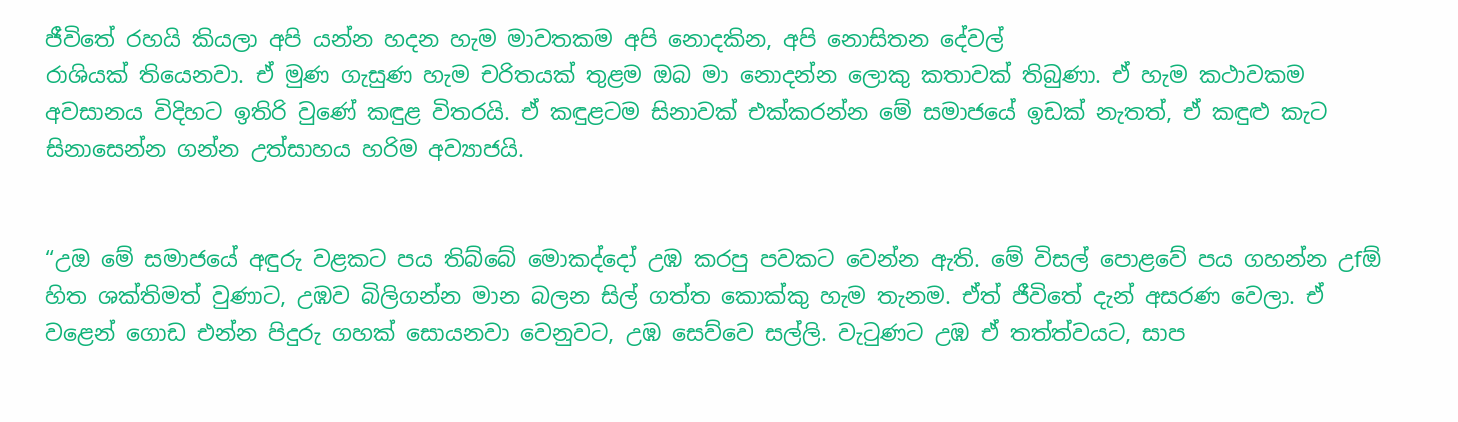ජීවිතේ රහයි කියලා අපි යන්න හදන හැම මාවතකම අපි නොදකින, අපි නොසිතන දේවල්
රාශියක් තියෙනවා. ඒ මුණ ගැසුණ හැම චරිතයක් තුළම ඔබ මා නොදන්න ලොකු කතාවක් තිබුණා. ඒ හැම කථාවකම අවසානය විදිහට ඉතිරි වුණේ කඳුළ විතරයි. ඒ කඳුළටම සිනාවක් එක්කරන්න මේ සමාජයේ ඉඩක් නැතත්, ඒ කඳුළු කැට සිනාසෙන්න ගන්න උත්සාහය හරිම අව්‍යාජයි.


“උඔ මේ සමාජයේ අඳුරු වළකට පය තිබ්බේ මොකද්දෝ උඹ කරපු පවකට වෙන්න ඇති. මේ විසල් පොළවේ පය ගහන්න උfඕ හිත ශක්තිමත් වුණාට, උඹව බිලිගන්න මාන බලන සිල් ගත්ත කොක්කු හැම තැනම. ඒත් ජීවිතේ දැන් අසරණ වෙලා. ඒ වළෙන් ගොඩ එන්න පිදුරු ගහක් සොයනවා වෙනුවට, උඹ සෙව්වෙ සල්ලි. වැටුණට උඹ ඒ තත්ත්වයට, සාප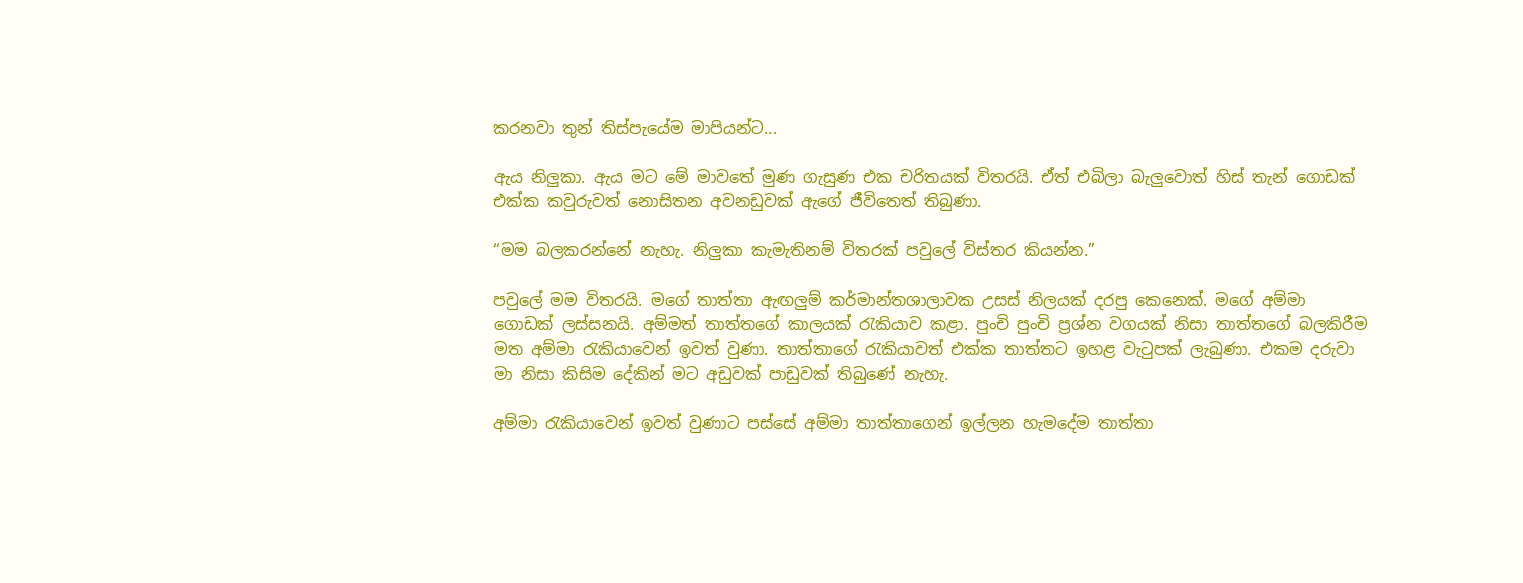කරනවා තුන් තිස්පැයේම මාපියන්ට...

ඇය නිලුකා. ඇය මට මේ මාවතේ මුණ ගැසුණ එක චරිතයක් විතරයි. ඒත් එබිලා බැලුවොත් හිස් තැන් ගොඩක් එක්ක කවුරුවත් නොසිතන අවනඩුවක් ඇගේ ජීවිතෙත් තිබුණා.

“මම බලකරන්නේ නැහැ. නිලුකා කැමැතිනම් විතරක් පවුලේ විස්තර කියන්න.”

පවුලේ මම විතරයි. මගේ තාත්තා ඇඟලුම් කර්මාන්තශාලාවක උසස් නිලයක් දරපු කෙනෙක්. මගේ අම්මා ගොඩක් ලස්සනයි. අම්මත් තාත්තගේ කාලයක් රැකියාව කළා. පුංචි පුංචි ප්‍රශ්න වගයක් නිසා තාත්තගේ බලකිරීම මත අම්මා රැකියාවෙන් ඉවත් වුණා. තාත්තාගේ රැකියාවත් එක්ක තාත්තට ඉහළ වැටුපක් ලැබුණා. එකම දරුවා මා නිසා කිසිම දේකින් මට අඩුවක් පාඩුවක් තිබුණේ නැහැ.

අම්මා රැකියාවෙන් ඉවත් වුණාට පස්සේ අම්මා තාත්තාගෙන් ඉල්ලන හැමදේම තාත්තා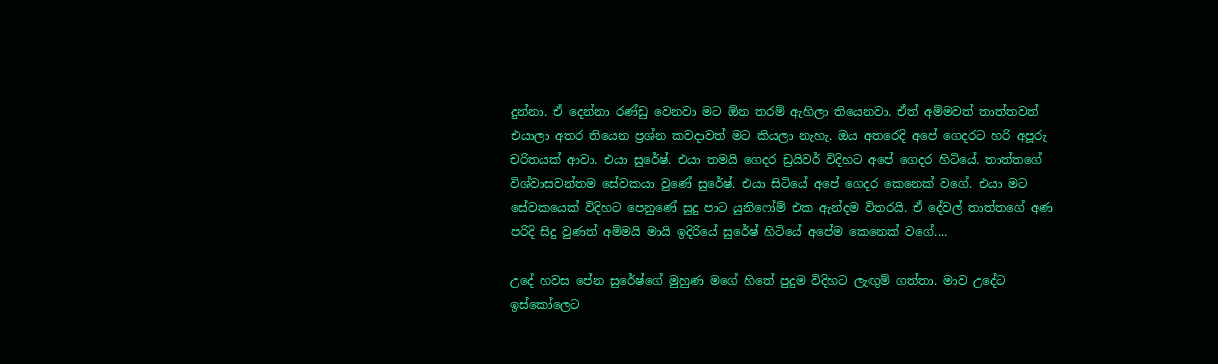දුන්නා. ඒ දෙන්නා රණ්ඩු වෙනවා මට ඕන තරම් ඇහිලා තියෙනවා. ඒත් අම්මවත් තාත්තවත් එයාලා අතර තියෙන ප්‍රශ්න කවදාවත් මට කියලා නැහැ. ඔය අතරෙදි අපේ ගෙදරට හරි අපූරු චරිතයක් ආවා. එයා සුරේෂ්. එයා තමයි ගෙදර ඩ්‍රයිවර් විදිහට අපේ ගෙදර හිටියේ. තාත්තගේ විශ්වාසවන්තම සේවකයා වුණේ සුරේෂ්. එයා සිටියේ අපේ ගෙදර කෙනෙක් වගේ. එයා මට සේවකයෙක් විදිහට පෙනුණේ සුදු පාට යුනිෆෝම් එක ඇන්දම විතරයි. ඒ දේවල් තාත්තගේ අණ පරිදි සිදු වුණත් අම්මයි මායි ඉදිරියේ සුරේෂ් හිටියේ අපේම කෙනෙක් වගේ....

උදේ හවස පේන සුරේෂ්ගේ මුහුණ මගේ හිතේ පුදුම විදිහට ලැඟුම් ගත්තා. මාව උදේට ඉස්කෝලෙට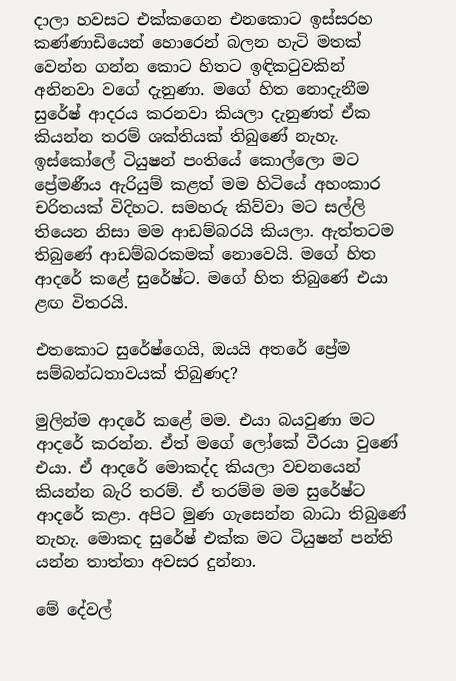දාලා හවසට එක්කගෙන එනකොට ඉස්සරහ කණ්ණාඩියෙන් හොරෙන් බලන හැටි මතක් වෙන්න ගන්න කොට හිතට ඉඳිකටුවකින් අනිනවා වගේ දැනුණා. මගේ හිත නොදැනීම සුරේෂ් ආදරය කරනවා කියලා දැනුණත් ඒක කියන්න තරම් ශක්තියක් තිබුණේ නැහැ. ඉස්කෝලේ ටියුෂන් පංතියේ කොල්ලො මට ප්‍රේමණීය ඇරියුම් කළත් මම හිටියේ අහංකාර චරිතයක් විදිහට. සමහරු කිව්වා මට සල්ලි තියෙන නිසා මම ආඩම්බරයි කියලා. ඇත්තටම තිබුණේ ආඩම්බරකමක් නොවෙයි. මගේ හිත ආදරේ කළේ සුරේෂ්ට. මගේ හිත තිබුණේ එයා ළඟ විතරයි.

එතකොට සුරේෂ්ගෙයි, ඔයයි අතරේ ප්‍රේම සම්බන්ධතාවයක් තිබුණද?

මුලින්ම ආදරේ කළේ මම. එයා බයවුණා මට ආදරේ කරන්න. ඒත් මගේ ලෝකේ වීරයා වුණේ එයා. ඒ ආදරේ මොකද්ද කියලා වචනයෙන් කියන්න බැරි තරම්. ඒ තරම්ම මම සුරේෂ්ට ආදරේ කළා. අපිට මුණ ගැසෙන්න බාධා තිබුණේ නැහැ. මොකද සුරේෂ් එක්ක මට ටියුෂන් පන්ති යන්න තාත්තා අවසර දුන්නා.

මේ දේවල්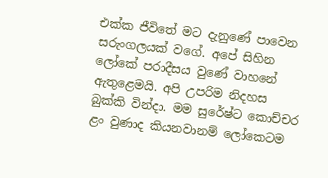එක්ක ජීවිතේ මට දැනුණේ පාවෙන සරුංගලයක් වගේ. අපේ සිහින ලෝකේ පරාදීසය වුණේ වාහනේ ඇතුළෙමයි. අපි උපරිම නිදහස බුක්කි වින්දා. මම සුරේෂ්ට කොච්චර ළං වුණාද කියනවානම් ලෝකෙටම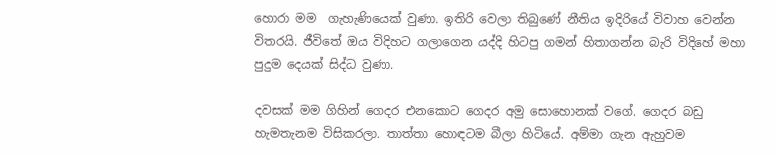හොරා මම  ගැහැණියෙක් වුණා. ඉතිරි වෙලා තිබුණේ නීතිය ඉදිරියේ විවාහ වෙන්න විතරයි. ජීවිතේ ඔය විදිහට ගලාගෙන යද්දි හිටපු ගමන් හිතාගන්න බැරි විදිහේ මහා පුදුම දෙයක් සිද්ධ වුණා.

දවසක් මම ගිහින් ගෙදර එනකොට ගෙදර අමු සොහොනක් වගේ. ගෙදර බඩු හැමතැනම විසිකරලා. තාත්තා හොඳටම බීලා හිටියේ. අම්මා ගැන ඇහුවම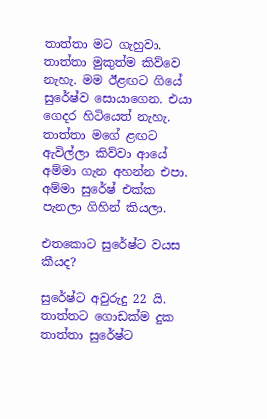තාත්තා මට ගැහුවා. තාත්තා මුකුත්ම කිව්වෙ නැහැ. මම ඊළඟට ගියේ සුරේෂ්ව සොයාගෙන. එයා ගෙදර හිටියෙත් නැහැ. තාත්තා මගේ ළඟට ඇවිල්ලා කිව්වා ආයේ අම්මා ගැන අහන්න එපා. අම්මා සුරේෂ් එක්ක පැනලා ගිහින් කියලා.

එතකොට සුරේෂ්ට වයස කීයද?

සුරේෂ්ට අවුරුදු 22 යි. තාත්තට ගොඩක්ම දුක තාත්තා සුරේෂ්ට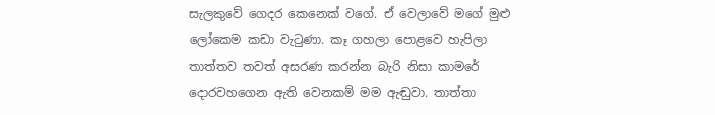සැලකුවේ ගෙදර කෙනෙක් වගේ. ඒ වෙලාවේ මගේ මුළු ලෝකෙම කඩා වැටුණා. කෑ ගහලා පොළවෙ හැපිලා තාත්තව තවත් අසරණ කරන්න බැරි නිසා කාමරේ දොරවහගෙන ඇති වෙනකම් මම ඇඬුවා. තාත්තා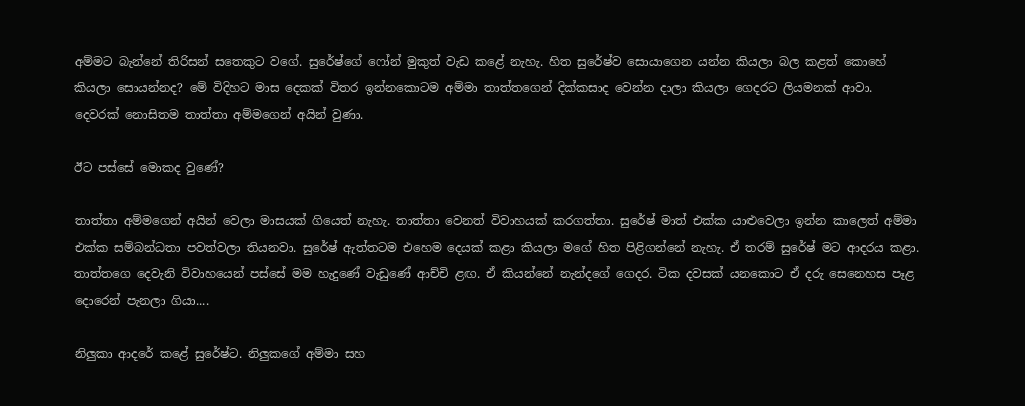අම්මට බැන්නේ තිරිසන් සතෙකුට වගේ. සුරේෂ්ගේ ෆෝන් මුකුත් වැඩ කළේ නැහැ. හිත සුරේෂ්ව සොයාගෙන යන්න කියලා බල කළත් කොහේ කියලා සොයන්නද? මේ විදිහට මාස දෙකක් විතර ඉන්නකොටම අම්මා තාත්තගෙන් දික්කසාද වෙන්න දාලා කියලා ගෙදරට ලියමනක් ආවා. දෙවරක් නොසිතම තාත්තා අම්මගෙන් අයින් වුණා.

ඊට පස්සේ මොකද වුණේ?

තාත්තා අම්මගෙන් අයින් වෙලා මාසයක් ගියෙත් නැහැ. තාත්තා වෙනත් විවාහයක් කරගත්තා. සුරේෂ් මාත් එක්ක යාළුවෙලා ඉන්න කාලෙත් අම්මා එක්ක සම්බන්ධතා පවත්වලා තියනවා. සුරේෂ් ඇත්තටම එහෙම දෙයක් කළා කියලා මගේ හිත පිළිගන්නේ නැහැ. ඒ තරම් සුරේෂ් මට ආදරය කළා. තාත්තගෙ දෙවැනි විවාහයෙන් පස්සේ මම හැදුණේ වැඩුණේ ආච්චි ළඟ. ඒ කියන්නේ නැන්දගේ ගෙදර. ටික දවසක් යනකොට ඒ දරු සෙනෙහස පෑළ දොරෙන් පැනලා ගියා....

නිලුකා ආදරේ කළේ සුරේෂ්ට. නිලුකගේ අම්මා සහ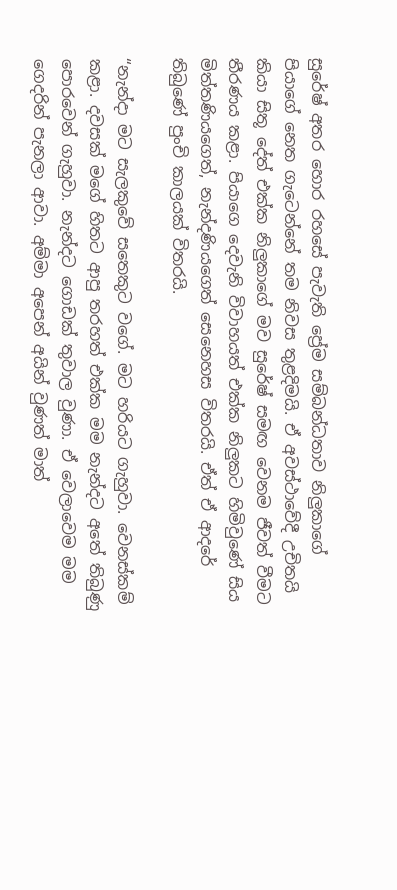සුරේෂ් අතර හොර රහසේ පැවැති ප්‍රේම සම්බන්ධතාව නිලුකාගේ පියාගේ නෙත ගැටෙන්නේ තම නිවස තුළදිමයි. ඒ අවස්ථාවේදී උචිතයි කියා සිතූ දේත් එක්ක නිලුකාගේ මව සුරේෂ් සමඟ වෙනම ජීවත් වීමට තීරණය කළා. පියාගෙ දෙවැනි විවාහයත් එක්ක නිලුකට හිමිවුණේ සිය මිත්තණියගෙත්, නැන්දණියගෙත් සෙනෙහස විතරයි. ඒත් ඒ ආදරේ තිබුණේ පුංචි කාලයක් විතරයි.

“නැන්දා මට සැලකුවේ සතෙකුට වගේ. මට හරියට ගැහුවා. වෙනස්කම් කළා. දවසක් මගේ හිතට ආපු තරහත් එක්ක මම නැන්දට අතේ තිබුණු පොරවෙන් ගැහුවා. නැන්දට ගොඩක් තුවාල වුණා. ඒ වෙලාවෙම මම ගෙදරින් පැනලා ආවා. අම්මා අපෙන් අයින් වුණත් මාත්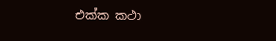එක්ක කථා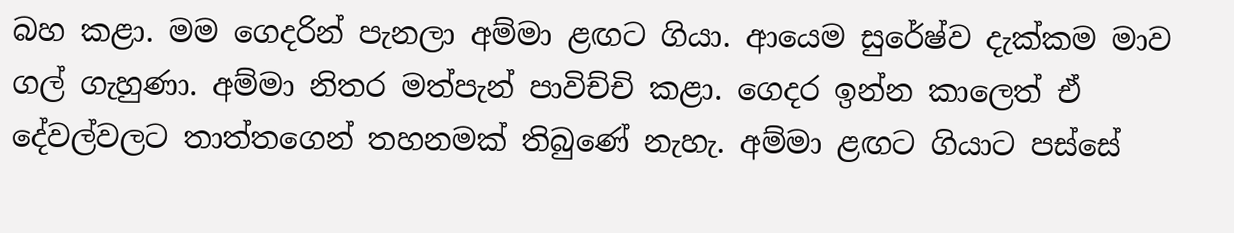බහ කළා. මම ගෙදරින් පැනලා අම්මා ළඟට ගියා. ආයෙම සුරේෂ්ව දැක්කම මාව ගල් ගැහුණා. අම්මා නිතර මත්පැන් පාවිච්චි කළා. ගෙදර ඉන්න කාලෙත් ඒ දේවල්වලට තාත්තගෙන් තහනමක් තිබුණේ නැහැ. අම්මා ළඟට ගියාට පස්සේ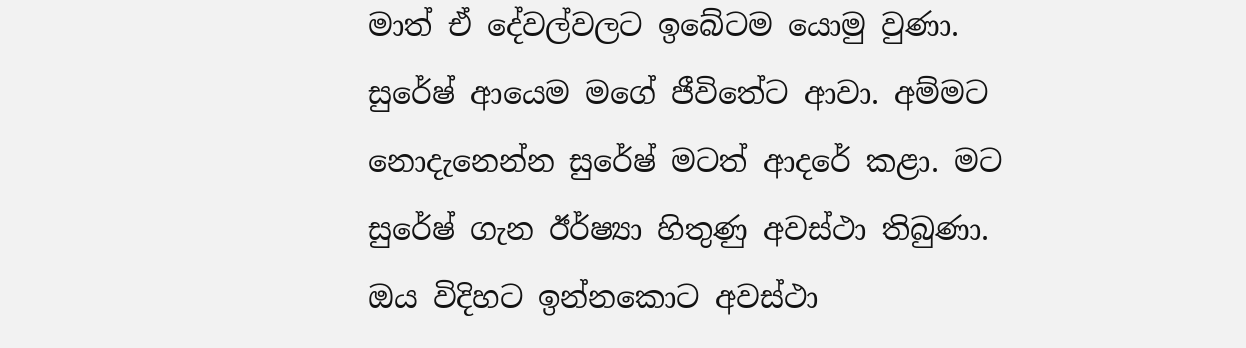මාත් ඒ දේවල්වලට ඉබේටම යොමු වුණා. සුරේෂ් ආයෙම මගේ ජීවිතේට ආවා. අම්මට නොදැනෙන්න සුරේෂ් මටත් ආදරේ කළා. මට සුරේෂ් ගැන ඊර්ෂ්‍යා හිතුණු අවස්ථා තිබුණා. ඔය විදිහට ඉන්නකොට අවස්ථා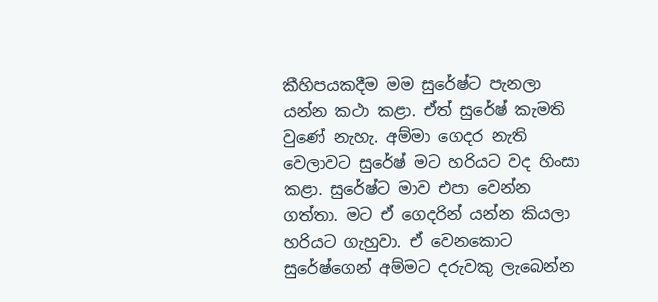කීහිපයකදීම මම සුරේෂ්ට පැනලා යන්න කථා කළා. ඒත් සුරේෂ් කැමති වුණේ නැහැ. අම්මා ගෙදර නැති වෙලාවට සුරේෂ් මට හරියට වද හිංසා කළා. සුරේෂ්ට මාව එපා වෙන්න ගත්තා. මට ඒ ගෙදරින් යන්න කියලා හරියට ගැහුවා. ඒ වෙනකොට සුරේෂ්ගෙන් අම්මට දරුවකු ලැබෙන්න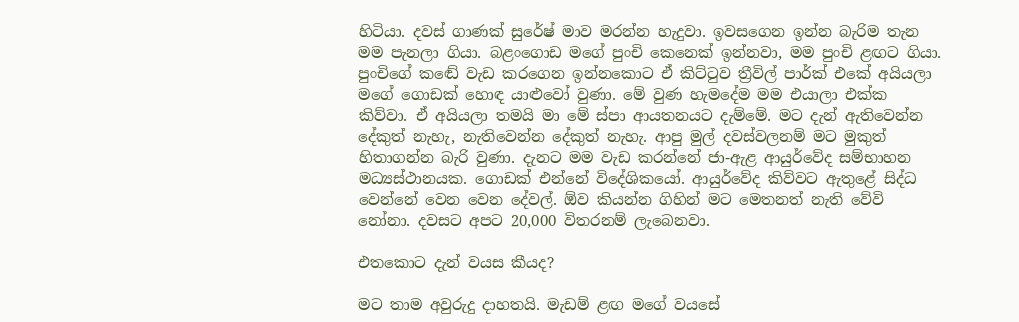හිටියා. දවස් ගාණක් සුරේෂ් මාව මරන්න හැදුවා. ඉවසගෙන ඉන්න බැරිම තැන මම පැනලා ගියා. බළංගොඩ මගේ පුංචි කෙනෙක් ඉන්නවා, මම පුංචි ළඟට ගියා. පුංචිගේ කඬේ වැඩ කරගෙන ඉන්නකොට ඒ කිට්ටුව ත්‍රීවිල් පාර්ක් එකේ අයියලා මගේ ගොඩක් හොඳ යාළුවෝ වුණා. මේ වුණ හැමදේම මම එයාලා එක්ක කිව්වා. ඒ අයියලා තමයි මා මේ ස්පා ආයතනයට දැම්මේ. මට දැන් ඇතිවෙන්න දේකුත් නැහැ, නැතිවෙන්න දේකුත් නැහැ. ආපු මුල් දවස්වලනම් මට මුකුත් හිතාගන්න බැරි වුණා. දැනට මම වැඩ කරන්නේ ජා-ඇළ ආයුර්වේද සම්භාහන මධ්‍යස්ථානයක. ගොඩක් එන්නේ විදේශිකයෝ. ආයුර්වේද කිව්වට ඇතුළේ සිද්ධ වෙන්නේ වෙන වෙන දේවල්. ඕව කියන්න ගිහින් මට මෙතනත් නැති වේවි නෝනා. දවසට අපට 20,000 විතරනම් ලැබෙනවා.

එතකොට දැන් වයස කීයද?

මට තාම අවුරුදු දාහතයි. මැඩම් ළඟ මගේ වයසේ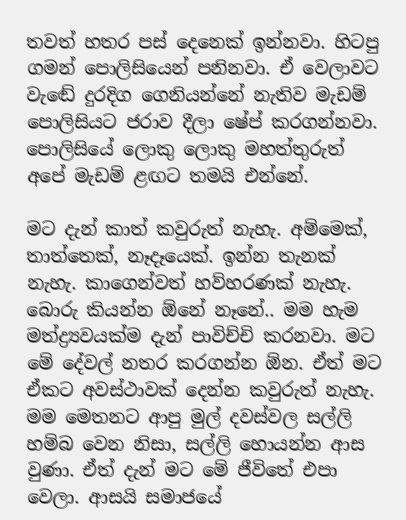තවත් හතර පස් දෙනෙක් ඉන්නවා. හිටපු ගමන් පොලිසියෙන් පනිනවා. ඒ වෙලාවට වැඬේ දුරදිග ගෙනියන්නේ නැතිව මැඩම් පොලිසියට ජරාව දීලා ෂේප් කරගන්නවා. පොලිසියේ ලොකු ලොකු මහත්තුරුත් අපේ මැඩම් ළඟට තමයි එන්නේ.

මට දැන් කාත් කවුරුත් නැහැ. අම්මෙක්, තාත්තෙක්, නෑදෑයෙක්. ඉන්න තැනක් නැහැ. කාගෙන්වත් හව්හරණක් නැහැ. බොරු කියන්න ඕනේ නෑනේ.. මම හැම මත්ද්‍ර්‍යවයක්ම දැන් පාවිච්චි කරනවා. මට මේ දේවල් නතර කරගන්න ඕන. ඒත් මට ඒකට අවස්ථාවක් දෙන්න කවුරුත් නැහැ. මම මෙතනට ආපු මුල් දවස්වල සල්ලි හම්බ වෙන නිසා, සල්ලි හොයන්න ආස වුණා. ඒත් දැන් මට මේ ජීවිතේ එපා වෙලා. ආසයි සමාජයේ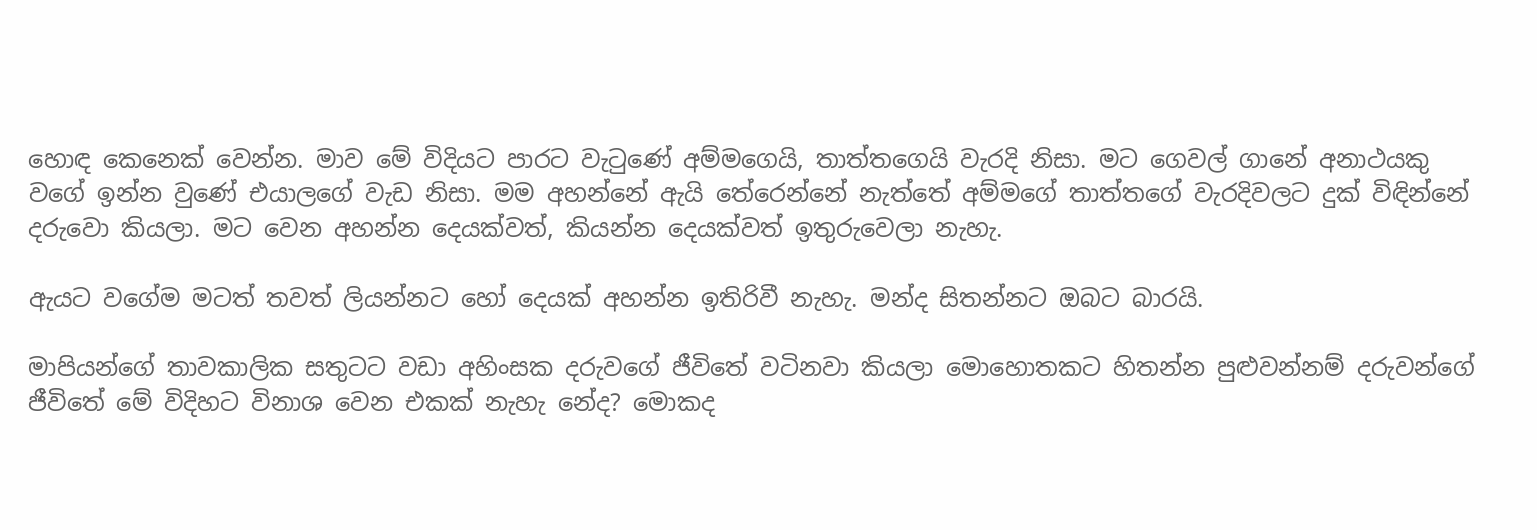හොඳ කෙනෙක් වෙන්න. මාව මේ විදියට පාරට වැටුණේ අම්මගෙයි, තාත්තගෙයි වැරදි නිසා. මට ගෙවල් ගානේ අනාථයකු වගේ ඉන්න වුණේ එයාලගේ වැඩ නිසා. මම අහන්නේ ඇයි තේරෙන්නේ නැත්තේ අම්මගේ තාත්තගේ වැරදිවලට දුක් විඳින්නේ දරුවො කියලා. මට වෙන අහන්න දෙයක්වත්, කියන්න දෙයක්වත් ඉතුරුවෙලා නැහැ.

ඇයට වගේම මටත් තවත් ලියන්නට හෝ දෙයක් අහන්න ඉතිරිවී නැහැ. මන්ද සිතන්නට ඔබට බාරයි.

මාපියන්ගේ තාවකාලික සතුටට වඩා අහිංසක දරුවගේ ජීවිතේ වටිනවා කියලා මොහොතකට හිතන්න පුළුවන්නම් දරුවන්ගේ ජීවිතේ මේ විදිහට විනාශ වෙන එකක් නැහැ නේද? මොකද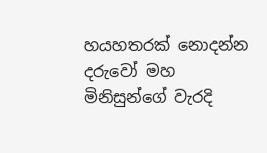හයහතරක් නොදන්න දරුවෝ මහ මිනිසුන්ගේ වැරදි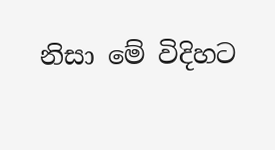නිසා මේ විදිහට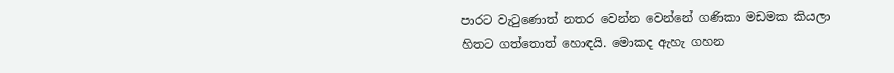පාරට වැටුණොත් නතර වෙන්න වෙන්නේ ගණිකා මඩමක කියලා හිතට ගත්තොත් හොඳයි. මොකද ඇහැ ගහන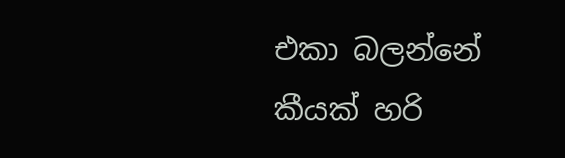එකා බලන්නේ කීයක් හරි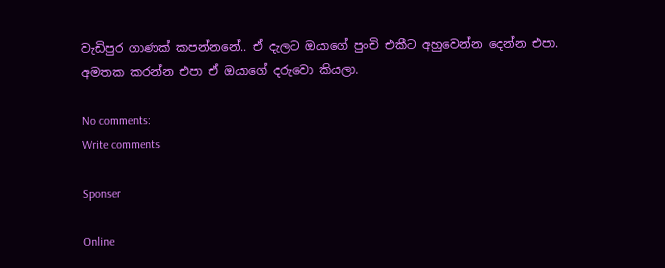වැඩිපුර ගාණක් කපන්නනේ.. ඒ දැලට ඔයාගේ පුංචි එකීට අහුවෙන්න දෙන්න එපා. අමතක කරන්න එපා ඒ ඔයාගේ දරුවො කියලා.

No comments:
Write comments

Sponser

Online